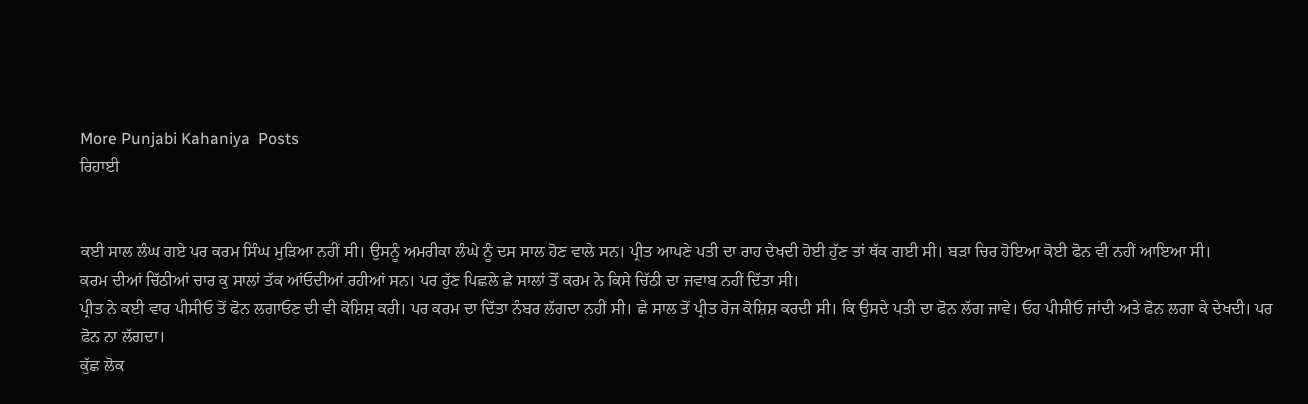More Punjabi Kahaniya  Posts
ਰਿਹਾਈ


ਕਈ ਸਾਲ ਲੰਘ ਗਏ ਪਰ ਕਰਮ ਸਿੰਘ ਮੁੜਿਆ ਨਹੀਂ ਸੀ। ਉਸਨੂੰ ਅਮਰੀਕਾ ਲੰਘੇ ਨੂੰ ਦਸ ਸਾਲ ਹੋਣ ਵਾਲੇ ਸਨ। ਪ੍ਰੀਤ ਆਪਣੇ ਪਤੀ ਦਾ ਰਾਹ ਦੇਖਦੀ ਹੋਈ ਹੁੱਣ ਤਾਂ ਥੱਕ ਗਈ ਸੀ। ਬੜਾ ਚਿਰ ਹੋਇਆ ਕੋਈ ਫੋਨ ਵੀ ਨਹੀਂ ਆਇਆ ਸੀ।
ਕਰਮ ਦੀਆਂ ਚਿੱਠੀਆਂ ਚਾਰ ਕੁ ਸਾਲਾਂ ਤੱਕ ਆਂਓਦੀਆਂ ਰਹੀਆਂ ਸਨ। ਪਰ ਹੁੱਣ ਪਿਛਲੇ ਛੇ ਸਾਲਾਂ ਤੋਂ ਕਰਮ ਨੇ ਕਿਸੇ ਚਿੱਠੀ ਦਾ ਜਵਾਬ ਨਹੀਂ ਦਿੱਤਾ ਸੀ।
ਪ੍ਰੀਤ ਨੇ ਕਈ ਵਾਰ ਪੀਸੀਓ ਤੋਂ ਫੋਨ ਲਗਾਓਣ ਦੀ ਵੀ ਕੋਸ਼ਿਸ਼ ਕਰੀ। ਪਰ ਕਰਮ ਦਾ ਦਿੱਤਾ ਨੰਬਰ ਲੱਗਦਾ ਨਹੀਂ ਸੀ। ਛੇ ਸਾਲ ਤੋਂ ਪ੍ਰੀਤ ਰੋਜ ਕੋਸ਼ਿਸ਼ ਕਰਦੀ ਸੀ। ਕਿ ਉਸਦੇ ਪਤੀ ਦਾ ਫੋਨ ਲੱਗ ਜਾਵੇ। ਓਹ ਪੀਸੀਓ ਜਾਂਦੀ ਅਤੇ ਫੋਨ ਲਗਾ ਕੇ ਦੇਖਦੀ। ਪਰ ਫੋਨ ਨਾ ਲੱਗਦਾ।
ਕੁੱਛ ਲੋਕ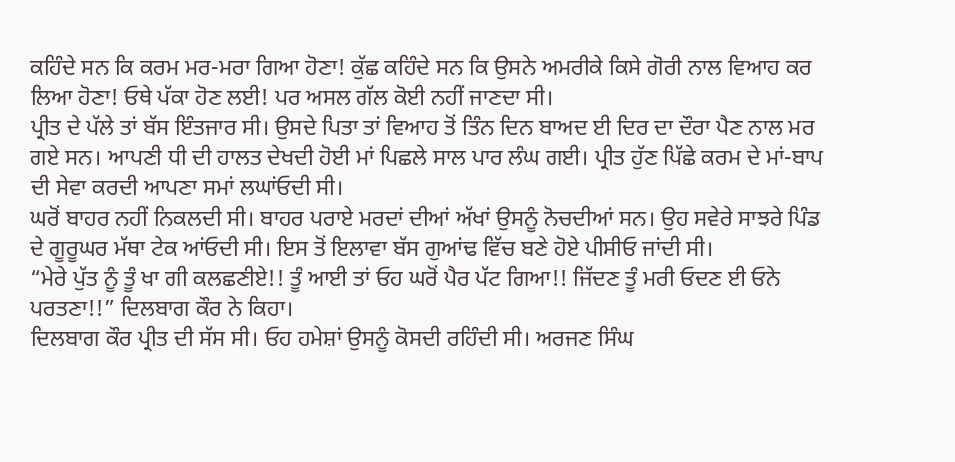ਕਹਿੰਦੇ ਸਨ ਕਿ ਕਰਮ ਮਰ-ਮਰਾ ਗਿਆ ਹੋਣਾ! ਕੁੱਛ ਕਹਿੰਦੇ ਸਨ ਕਿ ਉਸਨੇ ਅਮਰੀਕੇ ਕਿਸੇ ਗੋਰੀ ਨਾਲ ਵਿਆਹ ਕਰ ਲਿਆ ਹੋਣਾ! ਓਥੇ ਪੱਕਾ ਹੋਣ ਲਈ! ਪਰ ਅਸਲ ਗੱਲ ਕੋਈ ਨਹੀਂ ਜਾਣਦਾ ਸੀ।
ਪ੍ਰੀਤ ਦੇ ਪੱਲੇ ਤਾਂ ਬੱਸ ਇੰਤਜਾਰ ਸੀ। ਉਸਦੇ ਪਿਤਾ ਤਾਂ ਵਿਆਹ ਤੋਂ ਤਿੰਨ ਦਿਨ ਬਾਅਦ ਈ ਦਿਰ ਦਾ ਦੌਰਾ ਪੈਣ ਨਾਲ ਮਰ ਗਏ ਸਨ। ਆਪਣੀ ਧੀ ਦੀ ਹਾਲਤ ਦੇਖਦੀ ਹੋਈ ਮਾਂ ਪਿਛਲੇ ਸਾਲ ਪਾਰ ਲੰਘ ਗਈ। ਪ੍ਰੀਤ ਹੁੱਣ ਪਿੱਛੇ ਕਰਮ ਦੇ ਮਾਂ-ਬਾਪ ਦੀ ਸੇਵਾ ਕਰਦੀ ਆਪਣਾ ਸਮਾਂ ਲਘਾਂਓਦੀ ਸੀ।
ਘਰੋਂ ਬਾਹਰ ਨਹੀਂ ਨਿਕਲਦੀ ਸੀ। ਬਾਹਰ ਪਰਾਏ ਮਰਦਾਂ ਦੀਆਂ ਅੱਖਾਂ ਉਸਨੂੰ ਨੋਚਦੀਆਂ ਸਨ। ਉਹ ਸਵੇਰੇ ਸਾਝਰੇ ਪਿੰਡ ਦੇ ਗੂਰੂਘਰ ਮੱਥਾ ਟੇਕ ਆਂਓਦੀ ਸੀ। ਇਸ ਤੋਂ ਇਲਾਵਾ ਬੱਸ ਗੁਆਂਢ ਵਿੱਚ ਬਣੇ ਹੋਏ ਪੀਸੀਓ ਜਾਂਦੀ ਸੀ।
“ਮੇਰੇ ਪੁੱਤ ਨੂੰ ਤੂੰ ਖਾ ਗੀ ਕਲਛਣੀਏ!! ਤੂੰ ਆਈ ਤਾਂ ਓਹ ਘਰੋਂ ਪੈਰ ਪੱਟ ਗਿਆ!! ਜਿੱਦਣ ਤੂੰ ਮਰੀ ਓਦਣ ਈ ਓਨੇ ਪਰਤਣਾ!!” ਦਿਲਬਾਗ ਕੌਰ ਨੇ ਕਿਹਾ।
ਦਿਲਬਾਗ ਕੌਰ ਪ੍ਰੀਤ ਦੀ ਸੱਸ ਸੀ। ਓਹ ਹਮੇਸ਼ਾਂ ਉਸਨੂੰ ਕੋਸਦੀ ਰਹਿੰਦੀ ਸੀ। ਅਰਜਣ ਸਿੰਘ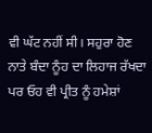ਵੀ ਘੱਟ ਨਹੀਂ ਸੀ। ਸਹੁਰਾ ਹੋਣ ਨਾਤੇ ਬੰਦਾ ਨੂੰਹ ਦਾ ਲਿਹਾਜ ਰੱਖਦਾ ਪਰ ਓਹ ਵੀ ਪ੍ਰੀਤ ਨੂੰ ਹਮੇਸ਼ਾਂ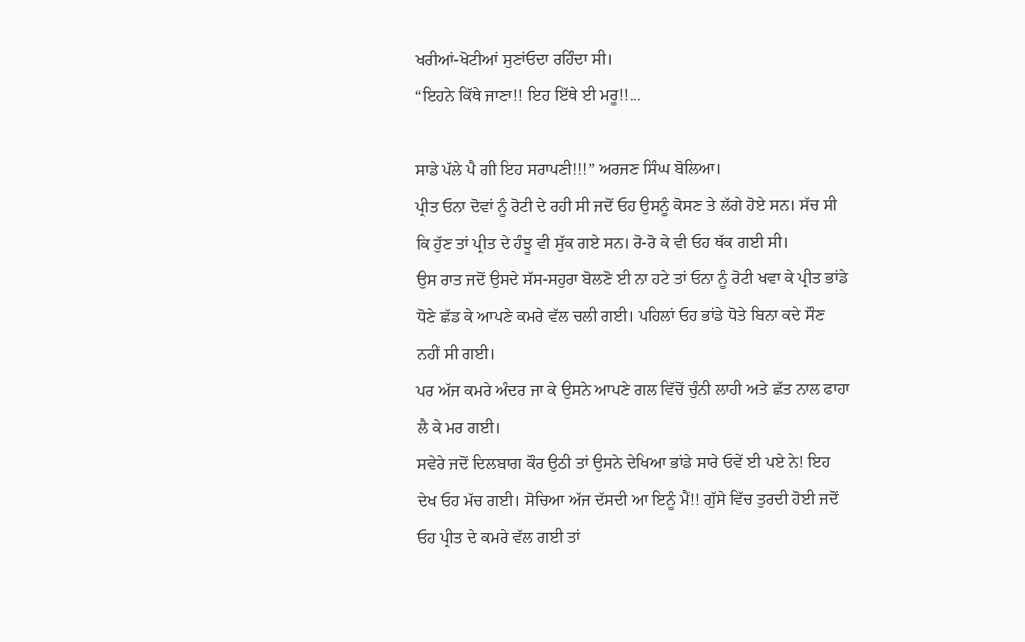ਖਰੀਆਂ-ਖੋਟੀਆਂ ਸੁਣਾਂਓਦਾ ਰਹਿੰਦਾ ਸੀ।
“ਇਹਨੇ ਕਿੱਥੇ ਜਾਣਾ!! ਇਹ ਇੱਥੇ ਈ ਮਰੂ!!...

ਸਾਡੇ ਪੱਲੇ ਪੈ ਗੀ ਇਹ ਸਰਾਪਣੀ!!!” ਅਰਜਣ ਸਿੰਘ ਬੋਲਿਆ।
ਪ੍ਰੀਤ ਓਨਾ ਦੋਵਾਂ ਨੂੰ ਰੋਟੀ ਦੇ ਰਹੀ ਸੀ ਜਦੋਂ ਓਹ ਉਸਨੂੰ ਕੋਸਣ ਤੇ ਲੱਗੇ ਹੋਏ ਸਨ। ਸੱਚ ਸੀ ਕਿ ਹੁੱਣ ਤਾਂ ਪ੍ਰੀਤ ਦੇ ਹੰਝੂ ਵੀ ਸੁੱਕ ਗਏ ਸਨ। ਰੋ-ਰੋ ਕੇ ਵੀ ਓਹ ਥੱਕ ਗਈ ਸੀ।
ਉਸ ਰਾਤ ਜਦੋਂ ਉਸਦੇ ਸੱਸ-ਸਹੁਰਾ ਬੋਲਣੋ ਈ ਨਾ ਹਟੇ ਤਾਂ ਓਨਾ ਨੂੰ ਰੋਟੀ ਖਵਾ ਕੇ ਪ੍ਰੀਤ ਭਾਂਡੇ ਧੋਣੇ ਛੱਡ ਕੇ ਆਪਣੇ ਕਮਰੇ ਵੱਲ ਚਲੀ ਗਈ। ਪਹਿਲਾਂ ਓਹ ਭਾਂਡੇ ਧੋਤੇ ਬਿਨਾ ਕਦੇ ਸੌਣ ਨਹੀਂ ਸੀ ਗਈ।
ਪਰ ਅੱਜ ਕਮਰੇ ਅੰਦਰ ਜਾ ਕੇ ਉਸਨੇ ਆਪਣੇ ਗਲ ਵਿੱਚੋਂ ਚੁੰਨੀ ਲਾਹੀ ਅਤੇ ਛੱਤ ਨਾਲ ਫਾਹਾ ਲੈ ਕੇ ਮਰ ਗਈ।
ਸਵੇਰੇ ਜਦੋਂ ਦਿਲਬਾਗ ਕੌਰ ਉਠੀ ਤਾਂ ਉਸਨੇ ਦੇਖਿਆ ਭਾਂਡੇ ਸਾਰੇ ਓਵੇਂ ਈ ਪਏ ਨੇ! ਇਹ ਦੇਖ ਓਹ ਮੱਚ ਗਈ। ਸੋਚਿਆ ਅੱਜ ਦੱਸਦੀ ਆ ਇਨੂੰ ਮੈਂ!! ਗੁੱਸੇ ਵਿੱਚ ਤੁਰਦੀ ਹੋਈ ਜਦੋਂ ਓਹ ਪ੍ਰੀਤ ਦੇ ਕਮਰੇ ਵੱਲ ਗਈ ਤਾਂ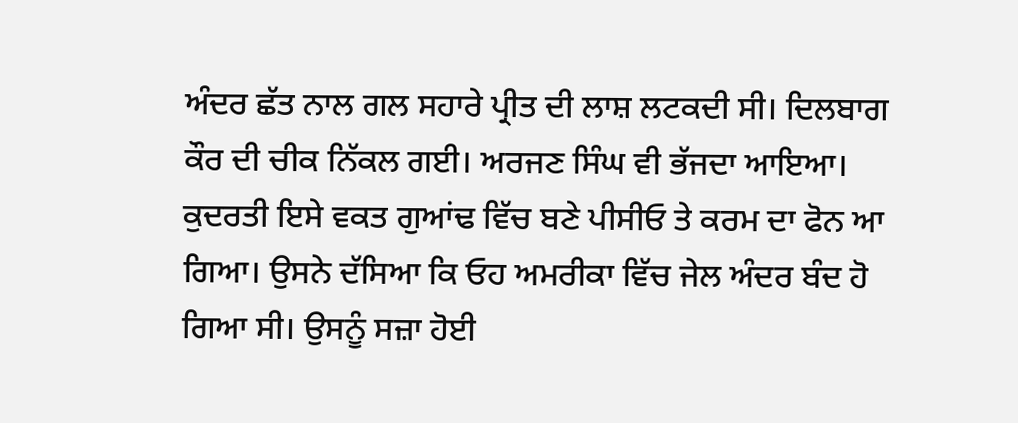ਅੰਦਰ ਛੱਤ ਨਾਲ ਗਲ ਸਹਾਰੇ ਪ੍ਰੀਤ ਦੀ ਲਾਸ਼ ਲਟਕਦੀ ਸੀ। ਦਿਲਬਾਗ ਕੌਰ ਦੀ ਚੀਕ ਨਿੱਕਲ ਗਈ। ਅਰਜਣ ਸਿੰਘ ਵੀ ਭੱਜਦਾ ਆਇਆ।
ਕੁਦਰਤੀ ਇਸੇ ਵਕਤ ਗੁਆਂਢ ਵਿੱਚ ਬਣੇ ਪੀਸੀਓ ਤੇ ਕਰਮ ਦਾ ਫੋਨ ਆ ਗਿਆ। ਉਸਨੇ ਦੱਸਿਆ ਕਿ ਓਹ ਅਮਰੀਕਾ ਵਿੱਚ ਜੇਲ ਅੰਦਰ ਬੰਦ ਹੋ ਗਿਆ ਸੀ। ਉਸਨੂੰ ਸਜ਼ਾ ਹੋਈ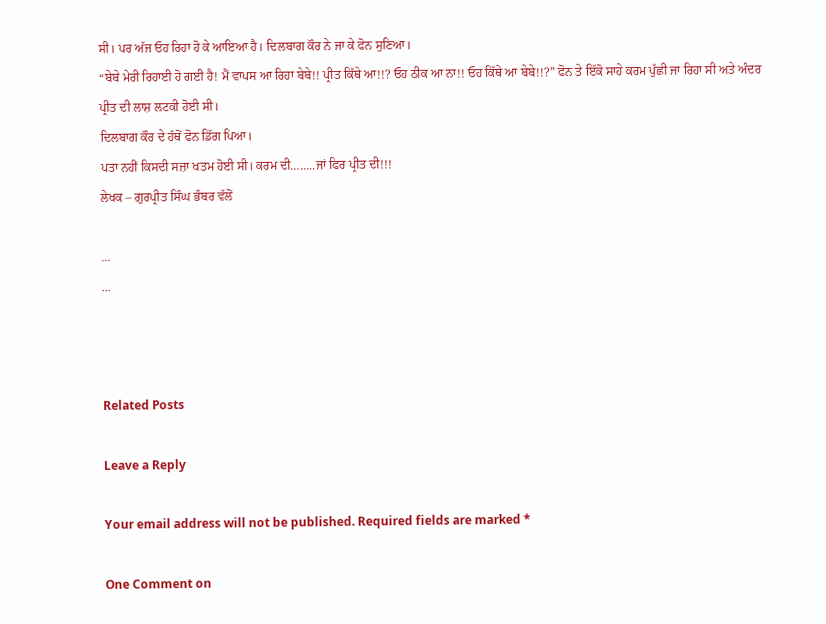ਸੀ। ਪਰ ਅੱਜ ਓਹ ਰਿਹਾ ਹੋ ਕੇ ਆਇਆ ਹੈ। ਦਿਲਬਾਗ ਕੌਰ ਨੇ ਜਾ ਕੇ ਫੋਨ ਸੁਣਿਆ।
“ਬੇਬੇ ਮੇਰੀ ਰਿਹਾਈ ਹੋ ਗਈ ਹੈ! ਮੈਂ ਵਾਪਸ ਆ ਰਿਹਾ ਬੇਬੇ!! ਪ੍ਰੀਤ ਕਿੱਥੇ ਆ!!? ਓਹ ਠੀਕ ਆ ਨਾ!! ਓਹ ਕਿੱਥੇ ਆ ਬੇਬੇ!!?” ਫੋਨ ਤੇ ਇੱਕੋ ਸਾਹੇ ਕਰਮ ਪੁੱਛੀ ਜਾ ਰਿਹਾ ਸੀ ਅਤੇ ਅੰਦਰ ਪ੍ਰੀਤ ਦੀ ਲਾਸ਼ ਲਟਕੀ ਹੋਈ ਸੀ।
ਦਿਲਬਾਗ ਕੌਰ ਦੇ ਹੱਥੋਂ ਫੋਨ ਡਿੱਗ ਪਿਆ।
ਪਤਾ ਨਹੀਂ ਕਿਸਦੀ ਸਜ਼ਾ ਖਤਮ ਹੋਈ ਸੀ। ਕਰਮ ਦੀ……..ਜਾਂ ਫਿਰ ਪ੍ਰੀਤ ਦੀ!!!
ਲੇਖਕ – ਗੁਰਪ੍ਰੀਤ ਸਿੰਘ ਭੰਬਰ ਵੱਲੋਂ

...
...



Related Posts

Leave a Reply

Your email address will not be published. Required fields are marked *

One Comment on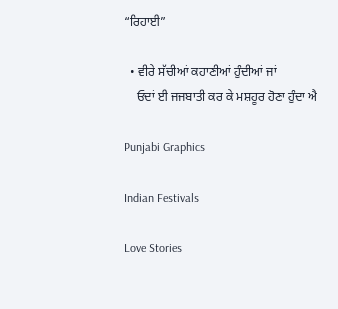“ਰਿਹਾਈ”

  • ਵੀਰੇ ਸੱਚੀਆਂ ਕਹਾਣੀਆਂ ਹੁੰਦੀਆਂ ਜਾਂ
    ਓਦਾਂ ਈ ਜਜਬਾਤੀ ਕਰ ਕੇ ਮਸ਼ਹੂਰ ਹੋਣਾ ਹੁੰਦਾ ਐ

Punjabi Graphics

Indian Festivals

Love Stories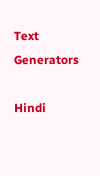Text Generators

Hindi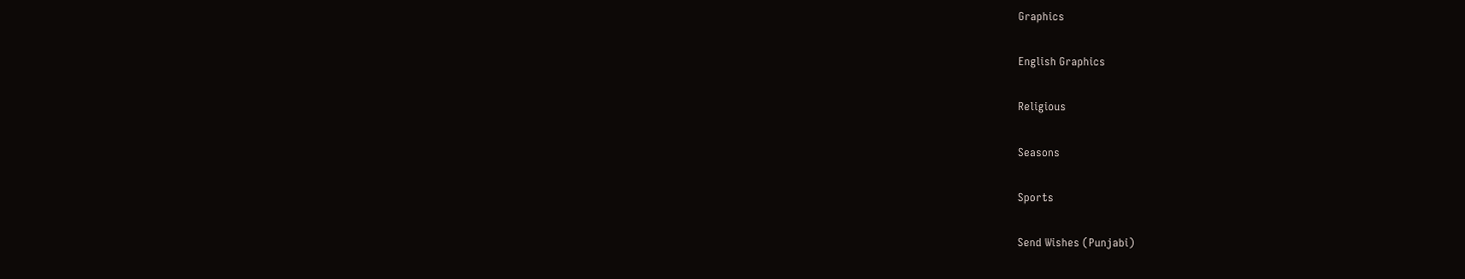Graphics

English Graphics

Religious

Seasons

Sports

Send Wishes (Punjabi)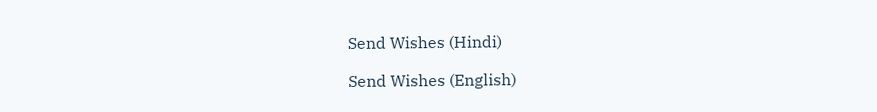Send Wishes (Hindi)

Send Wishes (English)